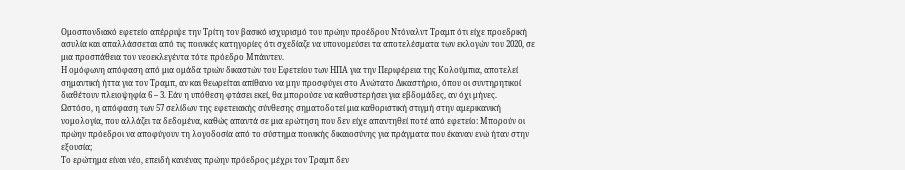Oμοσπονδιακό εφετείο απέρριψε την Τρίτη τον βασικό ισχυρισμό του πρώην προέδρου Ντόναλντ Τραμπ ότι είχε προεδρική ασυλία και απαλλάσσεται από τις ποινικές κατηγορίες ότι σχεδίαζε να υπονομεύσει τα αποτελέσματα των εκλογών του 2020, σε μια προσπάθεια τον νεοεκλεγέντα τότε πρόεδρο Μπάιντεν.
Η ομόφωνη απόφαση από μια ομάδα τριών δικαστών του Εφετείου των ΗΠΑ για την Περιφέρεια της Κολούμπια, αποτελεί σημαντική ήττα για τον Τραμπ, αν και θεωρείται απίθανο να μην προσφύγει στο Ανώτατο Δικαστήριο, όπου οι συντηρητικοί διαθέτουν πλειοψηφία 6 – 3. Εάν η υπόθεση φτάσει εκεί, θα μπορούσε να καθυστερήσει για εβδομάδες, αν όχι μήνες.
Ωστόσο, η απόφαση των 57 σελίδων της εφετειακής σύνθεσης σηματοδοτεί μια καθοριστική στιγμή στην αμερικανική νομολογία, που αλλάζει τα δεδομένα, καθώς απαντά σε μια ερώτηση που δεν είχε απαντηθεί ποτέ από εφετείο: Μπορούν οι πρώην πρόεδροι να αποφύγουν τη λογοδοσία από το σύστημα ποινικής δικαιοσύνης για πράγματα που έκαναν ενώ ήταν στην εξουσία;
Το ερώτημα είναι νέο, επειδή κανένας πρώην πρόεδρος μέχρι τον Τραμπ δεν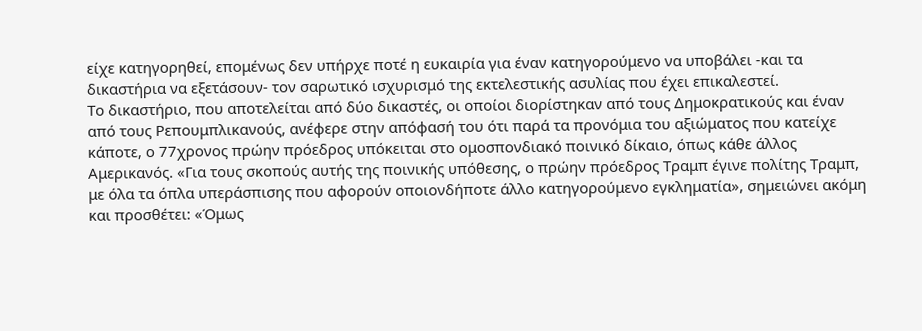είχε κατηγορηθεί, επομένως δεν υπήρχε ποτέ η ευκαιρία για έναν κατηγορούμενο να υποβάλει -και τα δικαστήρια να εξετάσουν- τον σαρωτικό ισχυρισμό της εκτελεστικής ασυλίας που έχει επικαλεστεί.
Το δικαστήριο, που αποτελείται από δύο δικαστές, οι οποίοι διορίστηκαν από τους Δημοκρατικούς και έναν από τους Ρεπουμπλικανούς, ανέφερε στην απόφασή του ότι παρά τα προνόμια του αξιώματος που κατείχε κάποτε, ο 77χρονος πρώην πρόεδρος υπόκειται στο ομοσπονδιακό ποινικό δίκαιο, όπως κάθε άλλος Αμερικανός. «Για τους σκοπούς αυτής της ποινικής υπόθεσης, ο πρώην πρόεδρος Τραμπ έγινε πολίτης Τραμπ, με όλα τα όπλα υπεράσπισης που αφορούν οποιονδήποτε άλλο κατηγορούμενο εγκληματία», σημειώνει ακόμη και προσθέτει: «Όμως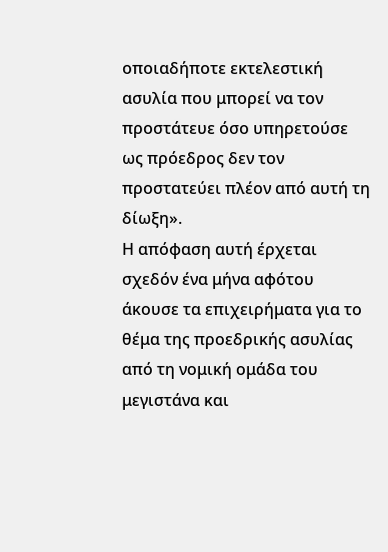οποιαδήποτε εκτελεστική ασυλία που μπορεί να τον προστάτευε όσο υπηρετούσε ως πρόεδρος δεν τον προστατεύει πλέον από αυτή τη δίωξη».
Η απόφαση αυτή έρχεται σχεδόν ένα μήνα αφότου άκουσε τα επιχειρήματα για το θέμα της προεδρικής ασυλίας από τη νομική ομάδα του μεγιστάνα και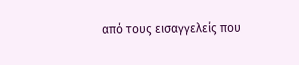από τους εισαγγελείς που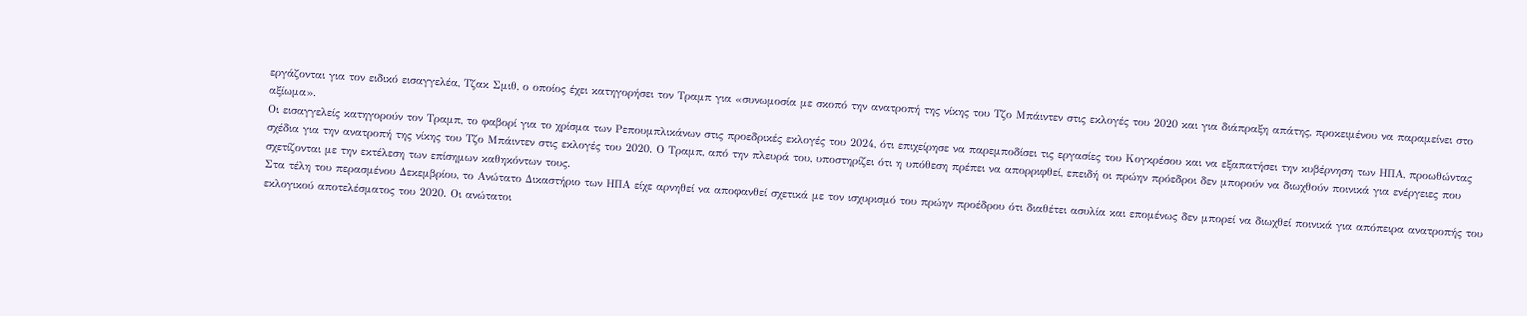εργάζονται για τον ειδικό εισαγγελέα, Τζακ Σμιθ, ο οποίος έχει κατηγορήσει τον Τραμπ για «συνωμοσία με σκοπό την ανατροπή της νίκης του Τζο Μπάιντεν στις εκλογές του 2020 και για διάπραξη απάτης, προκειμένου να παραμείνει στο αξίωμα».
Οι εισαγγελείς κατηγορούν τον Τραμπ, το φαβορί για το χρίσμα των Ρεπουμπλικάνων στις προεδρικές εκλογές του 2024, ότι επιχείρησε να παρεμποδίσει τις εργασίες του Κογκρέσου και να εξαπατήσει την κυβέρνηση των ΗΠΑ, προωθώντας σχέδια για την ανατροπή της νίκης του Τζο Μπάιντεν στις εκλογές του 2020. Ο Τραμπ, από την πλευρά του, υποστηρίζει ότι η υπόθεση πρέπει να απορριφθεί, επειδή οι πρώην πρόεδροι δεν μπορούν να διωχθούν ποινικά για ενέργειες που σχετίζονται με την εκτέλεση των επίσημων καθηκόντων τους.
Στα τέλη του περασμένου Δεκεμβρίου, το Ανώτατο Δικαστήριο των ΗΠΑ είχε αρνηθεί να αποφανθεί σχετικά με τον ισχυρισμό του πρώην προέδρου ότι διαθέτει ασυλία και επομένως δεν μπορεί να διωχθεί ποινικά για απόπειρα ανατροπής του εκλογικού αποτελέσματος του 2020. Οι ανώτατοι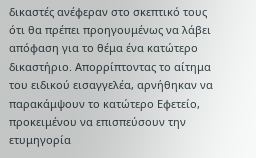δικαστές ανέφεραν στο σκεπτικό τους ότι θα πρέπει προηγουμένως να λάβει απόφαση για το θέμα ένα κατώτερο δικαστήριο. Απορρίπτοντας το αίτημα του ειδικού εισαγγελέα, αρνήθηκαν να παρακάμψουν το κατώτερο Εφετείο, προκειμένου να επισπεύσουν την ετυμηγορία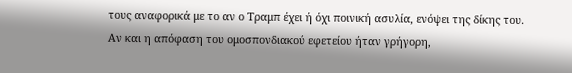τους αναφορικά με το αν ο Τραμπ έχει ή όχι ποινική ασυλία, ενόψει της δίκης του.
Αν και η απόφαση του ομοσπονδιακού εφετείου ήταν γρήγορη,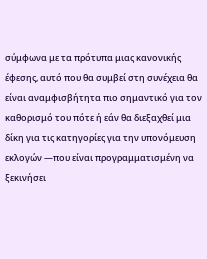σύμφωνα με τα πρότυπα μιας κανονικής έφεσης, αυτό που θα συμβεί στη συνέχεια θα είναι αναμφισβήτητα πιο σημαντικό για τον καθορισμό του πότε ή εάν θα διεξαχθεί μια δίκη για τις κατηγορίες για την υπονόμευση εκλογών —που είναι προγραμματισμένη να ξεκινήσει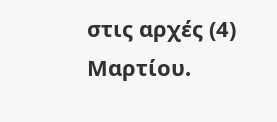στις αρχές (4) Μαρτίου.